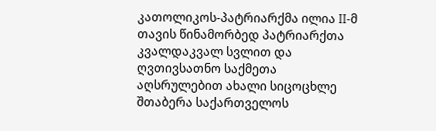კათოლიკოს-პატრიარქმა ილია II-მ თავის წინამორბედ პატრიარქთა კვალდაკვალ სვლით და ღვთივსათნო საქმეთა აღსრულებით ახალი სიცოცხლე შთაბერა საქართველოს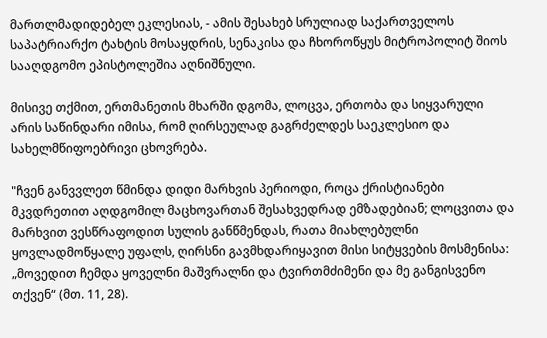მართლმადიდებელ ეკლესიას, - ამის შესახებ სრულიად საქართველოს საპატრიარქო ტახტის მოსაყდრის, სენაკისა და ჩხოროწყუს მიტროპოლიტ შიოს სააღდგომო ეპისტოლეშია აღნიშნული.

მისივე თქმით, ერთმანეთის მხარში დგომა, ლოცვა, ერთობა და სიყვარული არის საწინდარი იმისა, რომ ღირსეულად გაგრძელდეს საეკლესიო და სახელმწიფოებრივი ცხოვრება.

"ჩვენ განვვლეთ წმინდა დიდი მარხვის პერიოდი, როცა ქრისტიანები მკვდრეთით აღდგომილ მაცხოვართან შესახვედრად ემზადებიან; ლოცვითა და მარხვით ვესწრაფოდით სულის განწმენდას, რათა მიახლებულნი ყოვლადმოწყალე უფალს, ღირსნი გავმხდარიყავით მისი სიტყვების მოსმენისა: „მოვედით ჩემდა ყოველნი მაშვრალნი და ტვირთმძიმენი და მე განგისვენო თქვენ“ (მთ. 11, 28).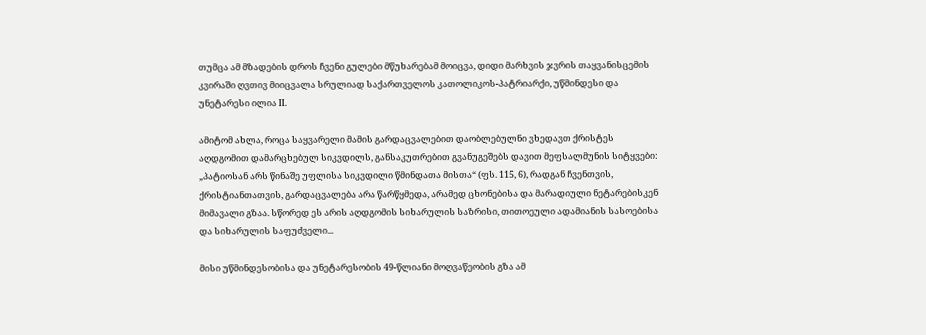თუმცა ამ მზადების დროს ჩვენი გულები მწუხარებამ მოიცვა, დიდი მარხვის ჯვრის თაყვანისცემის კვირაში ღვთივ მიიცვალა სრულიად საქართველოს კათოლიკოს-პატრიარქი, უწმინდესი და უნეტარესი ილია II.

ამიტომ ახლა, როცა საყვარელი მამის გარდაცვალებით დაობლებულნი ვხედავთ ქრისტეს აღდგომით დამარცხებულ სიკვდილს, განსაკუთრებით გვანუგეშებს დავით მეფსალმუნის სიტყვები: „პატიოსან არს წინაშე უფლისა სიკვდილი წმინდათა მისთა“ (ფს. 115, 6), რადგან ჩვენთვის, ქრისტიანთათვის, გარდაცვალება არა წარწყმედა, არამედ ცხონებისა და მარადიული ნეტარებისკენ მიმავალი გზაა. სწორედ ეს არის აღდგომის სიხარულის საზრისი, თითოეული ადამიანის სასოებისა და სიხარულის საფუძველი...

მისი უწმინდესობისა და უნეტარესობის 49-წლიანი მოღვაწეობის გზა ამ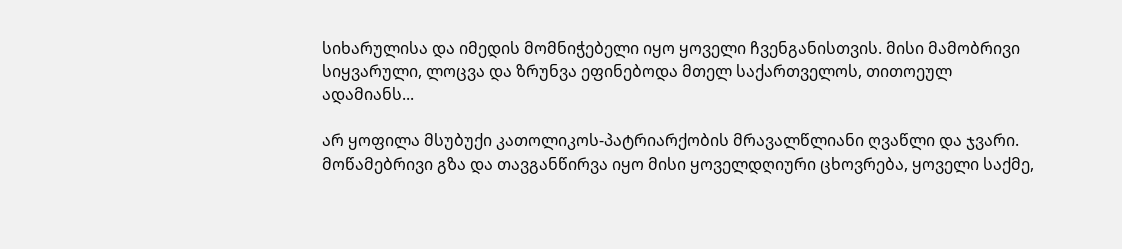სიხარულისა და იმედის მომნიჭებელი იყო ყოველი ჩვენგანისთვის. მისი მამობრივი სიყვარული, ლოცვა და ზრუნვა ეფინებოდა მთელ საქართველოს, თითოეულ ადამიანს...

არ ყოფილა მსუბუქი კათოლიკოს-პატრიარქობის მრავალწლიანი ღვაწლი და ჯვარი. მოწამებრივი გზა და თავგანწირვა იყო მისი ყოველდღიური ცხოვრება, ყოველი საქმე,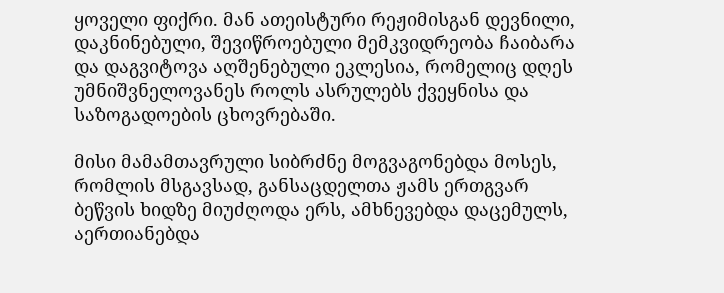ყოველი ფიქრი. მან ათეისტური რეჟიმისგან დევნილი, დაკნინებული, შევიწროებული მემკვიდრეობა ჩაიბარა და დაგვიტოვა აღშენებული ეკლესია, რომელიც დღეს უმნიშვნელოვანეს როლს ასრულებს ქვეყნისა და საზოგადოების ცხოვრებაში.

მისი მამამთავრული სიბრძნე მოგვაგონებდა მოსეს, რომლის მსგავსად, განსაცდელთა ჟამს ერთგვარ ბეწვის ხიდზე მიუძღოდა ერს, ამხნევებდა დაცემულს, აერთიანებდა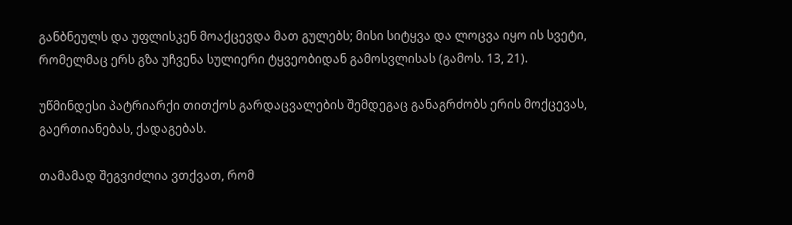განბნეულს და უფლისკენ მოაქცევდა მათ გულებს; მისი სიტყვა და ლოცვა იყო ის სვეტი, რომელმაც ერს გზა უჩვენა სულიერი ტყვეობიდან გამოსვლისას (გამოს. 13, 21).

უწმინდესი პატრიარქი თითქოს გარდაცვალების შემდეგაც განაგრძობს ერის მოქცევას, გაერთიანებას, ქადაგებას.

თამამად შეგვიძლია ვთქვათ, რომ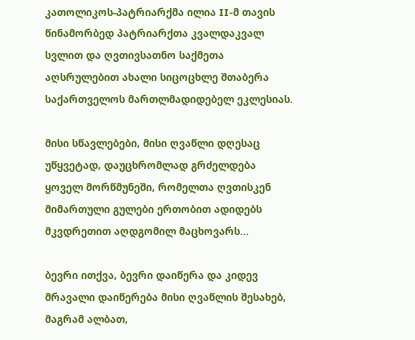კათოლიკოს-პატრიარქმა ილია II-მ თავის წინამორბედ პატრიარქთა კვალდაკვალ სვლით და ღვთივსათნო საქმეთა აღსრულებით ახალი სიცოცხლე შთაბერა საქართველოს მართლმადიდებელ ეკლესიას.

მისი სწავლებები, მისი ღვაწლი დღესაც უწყვეტად, დაუცხრომლად გრძელდება ყოველ მორწმუნეში, რომელთა ღვთისკენ მიმართული გულები ერთობით ადიდებს მკვდრეთით აღდგომილ მაცხოვარს...

ბევრი ითქვა, ბევრი დაიწერა და კიდევ მრავალი დაიწერება მისი ღვაწლის შესახებ, მაგრამ ალბათ,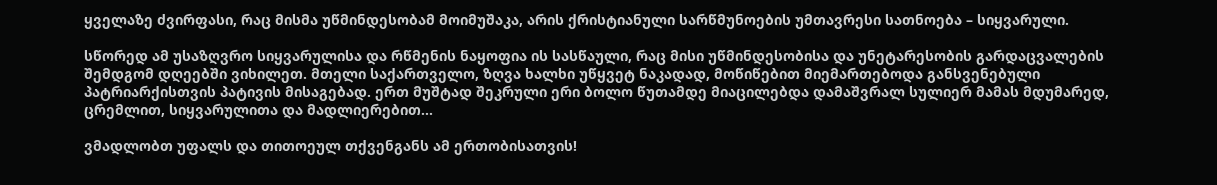ყველაზე ძვირფასი, რაც მისმა უწმინდესობამ მოიმუშაკა, არის ქრისტიანული სარწმუნოების უმთავრესი სათნოება – სიყვარული.

სწორედ ამ უსაზღვრო სიყვარულისა და რწმენის ნაყოფია ის სასწაული, რაც მისი უწმინდესობისა და უნეტარესობის გარდაცვალების შემდგომ დღეებში ვიხილეთ. მთელი საქართველო, ზღვა ხალხი უწყვეტ ნაკადად, მოწიწებით მიემართებოდა განსვენებული პატრიარქისთვის პატივის მისაგებად. ერთ მუშტად შეკრული ერი ბოლო წუთამდე მიაცილებდა დამაშვრალ სულიერ მამას მდუმარედ, ცრემლით, სიყვარულითა და მადლიერებით...

ვმადლობთ უფალს და თითოეულ თქვენგანს ამ ერთობისათვის!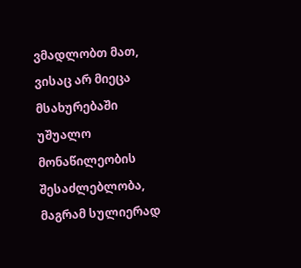ვმადლობთ მათ, ვისაც არ მიეცა მსახურებაში უშუალო მონაწილეობის შესაძლებლობა, მაგრამ სულიერად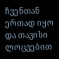ჩვენთან ერთად იყო და თავისი ლოცვებით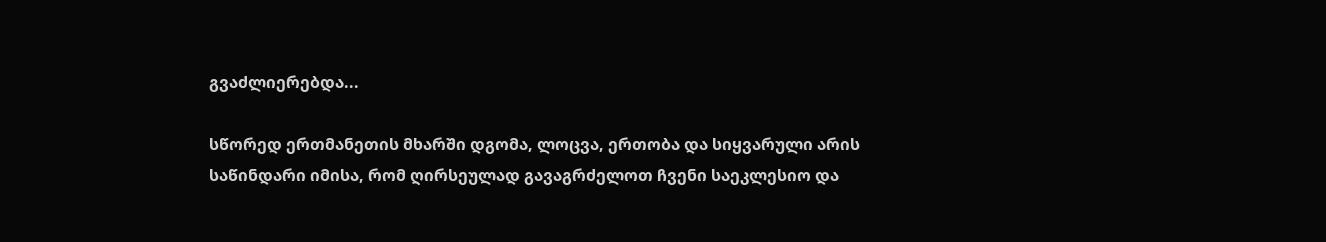გვაძლიერებდა...

სწორედ ერთმანეთის მხარში დგომა, ლოცვა, ერთობა და სიყვარული არის საწინდარი იმისა, რომ ღირსეულად გავაგრძელოთ ჩვენი საეკლესიო და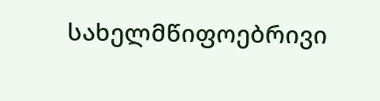სახელმწიფოებრივი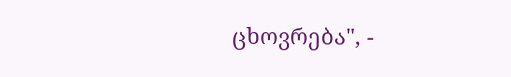ცხოვრება", -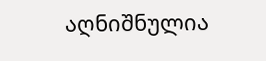აღნიშნულია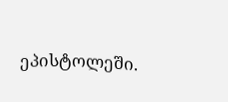ეპისტოლეში.